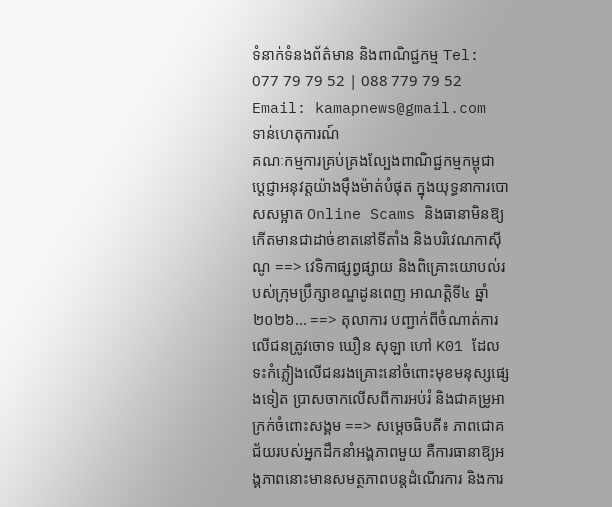ទំនាក់ទំនងព័ត៌មាន និងពាណិជ្ជកម្ម Tel: 077 79 79 52 | 088 779 79 52 Email: kamapnews@gmail.com
ទាន់ហេតុការណ៍
គណៈកម្មការគ្រប់គ្រងល្បែងពាណិជ្ជកម្មកម្ពុជា ប្តេជ្ញាអនុវត្តយ៉ាងម៉ឹងម៉ាត់បំផុត ក្នុងយុទ្ធនាការបោសសម្អាត Online Scams និងធានាមិនឱ្យកើតមានជាដាច់ខាតនៅទីតាំង និងបរិវេណកាស៊ីណូ ==> វេទិកាផ្សព្វផ្សាយ និងពិគ្រោះយោបល់របស់ក្រុមប្រឹក្សាខណ្ឌដូនពេញ អាណត្តិទី៤ ឆ្នាំ២០២៦... ==> តុលាការ បញ្ជាក់ពីចំណាត់ការលើជនត្រូវចោទ ឃឿន សុឡា ហៅ K01 ដែលទះកំភ្លៀងលើជនរងគ្រោះនៅចំពោះមុខមនុស្សផ្សេងទៀត ប្រាសចាកលើសពីការអប់រំ និងជាគម្រូអាក្រក់ចំពោះសង្គម ==> សម្ដេចធិបតី៖ ភាពជោគជ័យរបស់អ្នកដឹកនាំអង្គភាពមួយ គឺការធានាឱ្យអង្គភាពនោះមានសមត្ថភាពបន្តដំណើរការ និងការ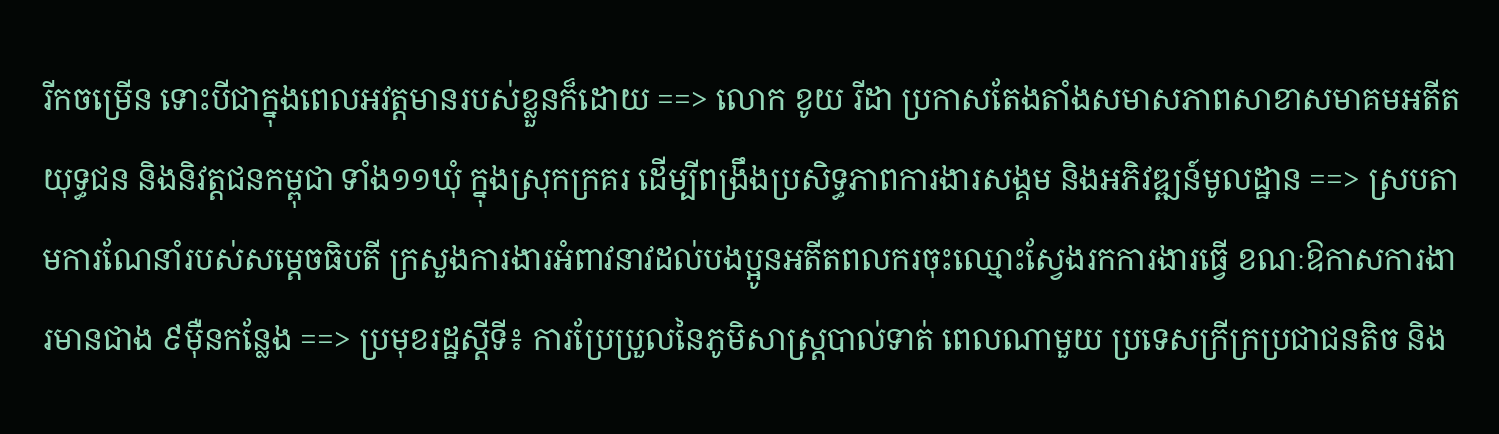រីកចម្រើន ទោះបីជាក្នុងពេលអវត្តមានរបស់ខ្លួនក៏ដោយ ==> លោក ខូយ រីដា ប្រកាសតែងតាំងសមាសភាពសាខាសមាគមអតីតយុទ្ធជន និងនិវត្តជនកម្ពុជា ទាំង១១ឃុំ ក្នុងស្រុកក្រគរ ដើម្បីពង្រឹងប្រសិទ្ធភាពការងារសង្គម និងអភិវឌ្ឍន៍មូលដ្ឋាន ==> ស្របតាមការណែនាំរបស់សម្តេចធិបតី ក្រសួងការងារអំពាវនាវដល់បងប្អូនអតីតពលករចុះឈ្មោះស្វែងរកការងារធ្វើ ខណៈឱកាសការងារមានជាង ៩ម៉ឺនកន្លែង ==> ប្រមុខរដ្ឋស្ដីទី៖ ការប្រែប្រួលនៃភូមិសាស្ត្របាល់ទាត់ ពេលណាមួយ ប្រទេសក្រីក្រប្រជាជនតិច និង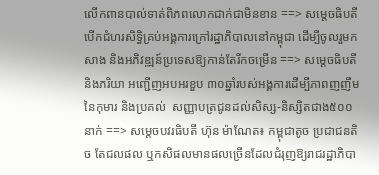លើកពានបាល់ទាត់ពិភពលោកជាក់ជាមិនខាន ==> សម្តេចធិបតី បើកជំហរសិទ្ធិគ្រប់អង្គការក្រៅរដ្ឋាភិបាលនៅកម្ពុជា ដើម្បីចូលរួមកសាង និងអភិវឌ្ឍន៍ប្រទេសឱ្យកាន់តែរីកចម្រើន ==> សម្តេចធិបតី និងភរិយា អញ្ជើញអបអរខួប ៣០ឆ្នាំរបស់អង្គការដើម្បីភាពញញឹមនៃកុមារ និងប្រគល់  សញ្ញាបត្រជូនដល់សិស្ស-និស្សិតជាង៥០០នាក់ ==> សម្តេចបវរធិបតី ហ៊ុន ម៉ាណែត៖ កម្ពុជាតូច ប្រជាជនតិច តែជលផល ឬកសិផលមានផលច្រើនដែលជំរុញឱ្យរាជរដ្ឋាភិបា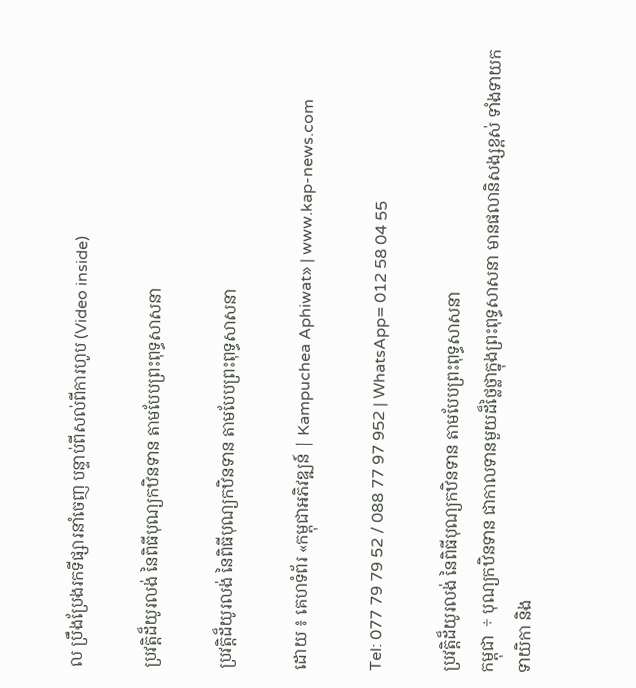ល ប្រឹងប្រែងរកទីផ្សារនាំចេញ បន្ទាប់ពីសល់ពីការហូប (Video inside)

ប្រវត្តិដ៏យូរលង់ នៃពិធីបុណ្យកឋិនទាន តាមបែបព្រះពុទ្ធសាសនា

ប្រវត្តិដ៏យូរលង់ នៃពិធីបុណ្យកឋិនទាន តាមបែបព្រះពុទ្ធសាសនា

ដោយ ៖ គេហទំព័រ «កម្ពុជាអភិវឌ្ឍន៍ | Kampuchea Aphiwat» | www.kap-news.com

Tel: 077 79 79 52 / 088 77 97 952 | WhatsApp= 012 58 04 55

ប្រវត្តិដ៏យូរលង់ នៃពិធីបុណ្យកឋិនទាន តាមបែបព្រះពុទ្ធសាសនា
កម្ពុជា  ÷ បុណ្យកឋិនទាន ជាកាលទានមួយដ៏ថ្លៃថ្លាក្នុងព្រះពុទ្ធសាសនា មានផលានិសង្សខ្ពស់ ទាំងទាយក ទាយិកា និង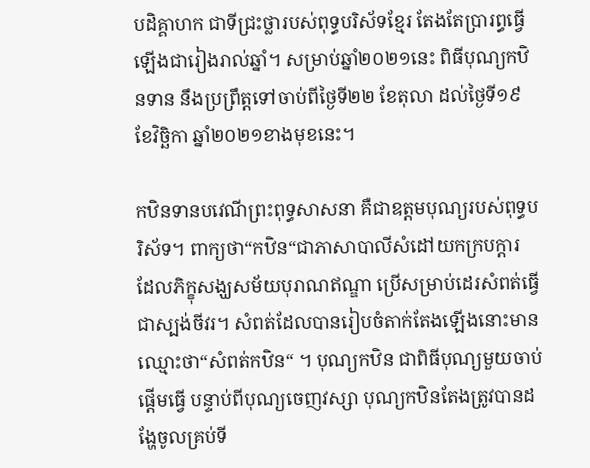បដិគ្គាហក ជាទីជ្រះថ្លារបស់ពុទ្ធបរិស័ទខ្មែរ តែងតែប្រារព្ធធ្វើឡើងជារៀងរាល់ឆ្នាំ។ សម្រាប់ឆ្នាំ២០២១នេះ ពិធីបុណ្យកឋិនទាន នឹងប្រព្រឹត្តទៅចាប់ពីថ្ងៃទី២២ ខែតុលា ដល់ថ្ងៃទី១៩ ខែវិច្ឆិកា ឆ្នាំ២០២១ខាងមុខនេះ។

កឋិនទានបវេណីព្រះពុទ្ធសាសនា គឺជាឧត្ដមបុណ្យរបស់ពុទ្ធបរិស័ទ។ ពាក្យថា“កឋិន“ជាភាសាបាលីសំដៅយកក្របក្ដារ ដែលភិក្ខុសង្ឃសម័យបុរាណឥណ្ឌា ប្រើសម្រាប់ដេរសំពត់ធ្វើជាស្បង់ចីវរ។ សំពត់ដែលបានរៀបចំតាក់តែងឡើងនោះមានឈ្មោះថា“សំពត់កឋិន“ ។ បុណ្យកឋិន ជាពិធីបុណ្យមួយចាប់ផ្ដើមធ្វើ បន្ទាប់ពីបុណ្យចេញវស្សា បុណ្យកឋិនតែងត្រូវបានដង្ហែចូលគ្រប់ទី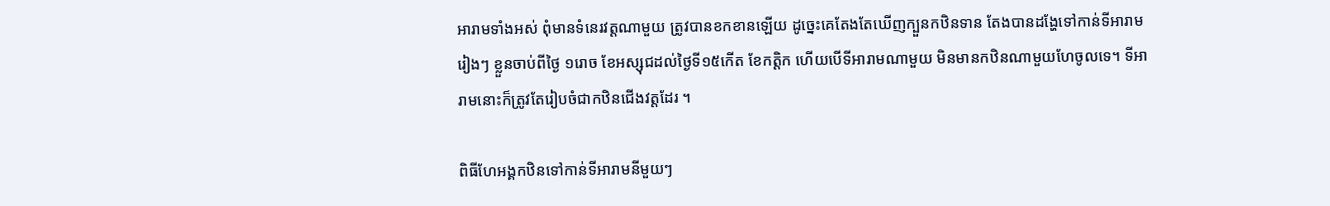អារាមទាំងអស់ ពុំមានទំនេរវត្ដណាមួយ ត្រូវបានខកខានឡើយ ដូច្នេះគេតែងតែឃើញក្បួនកឋិនទាន តែងបានដង្ហែទៅកាន់ទីអារាមរៀងៗ ខ្លួនចាប់ពីថ្ងៃ ១រោច ខែអស្សុជដល់ថ្ងៃទី១៥កើត ខែកត្តិក ហើយបើទីអារាមណាមួយ មិនមានកឋិនណាមួយហែចូលទេ។ ទីអារាមនោះក៏ត្រូវតែរៀបចំជាកឋិនជើងវត្តដែរ ។

ពិធីហែអង្គកឋិនទៅកាន់ទីអារាមនីមួយៗ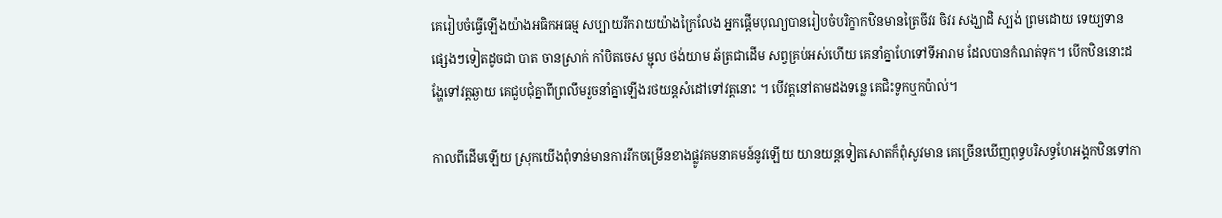គេរៀបចំធ្វើឡើងយ៉ាងអធិកអធម្ម សប្បាយរីករាយយ៉ាងក្រៃលែង អ្នកផ្ដើមបុណ្យបានរៀបចំបរិក្ខាកឋិនមានត្រៃចីវរ ចិវរ សង្ឃាដិ ស្បង់ ព្រមដោយ ទេយ្យទាន ផ្សេងៗទៀតដូចជា បាត ចានស្រាក់ កាំបិតចេស ម្ជុល ថង់យាម ឆ័ត្រជាដើម សព្វគ្រប់អស់ហើយ គេនាំគ្នាហែទៅទីអារាម ដែលបានកំណត់ទុក។ បើកឋិននោះដង្ហែទៅវត្តឆ្ងាយ គេជួបជុំគ្នាពីព្រលឹមរួចនាំគ្នាឡើងរថយន្តសំដៅទៅវត្តនោះ ។ បើវត្តនៅតាមដងទន្លេ គេជិះទូកឬកប៉ាល់។

កាលពីដើមឡើយ ស្រុកយើងពុំទាន់មានការរីកចម្រើនខាងផ្លូវគមនាគមន៍នូវឡើយ យានយន្ដទៀតសោតក៏ពុំសូវមាន គេច្រើនឃើញពុទ្ធបរិសទ្ធហែអង្គកឋិនទៅកា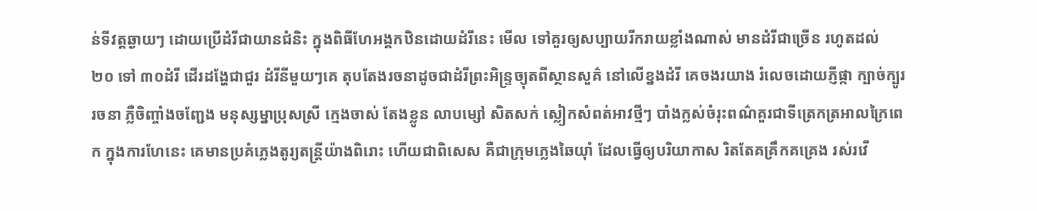ន់ទីវត្ដឆ្ងាយៗ ដោយប្រើដំរីជាយានជំនិះ ក្នុងពិធីហែអង្គកឋិនដោយដំរីនេះ មើល ទៅគួរឲ្យសប្បាយរីករាយខ្លាំងណាស់ មានដំរីជាច្រើន រហូតដល់ ២០ ទៅ ៣០ដំរី ដើរដង្ហែជាជួរ ដំរីនីមួយៗគេ តុបតែងរចនាដូចជាដំរីព្រះអិន្ទ្រច្យុតពីស្ថានសួគ៌ នៅលើខ្នងដំរី គេចងរយាង រំលេចដោយភ្ញីផ្កា ក្បាច់ក្បូររចនា ភ្លឺចិញ្ចាំងចញ្ជែង មនុស្សម្នាប្រុសស្រី ក្មេងចាស់ តែងខ្លូន លាបម្សៅ សិតសក់ ស្លៀកសំពត់អាវថ្មីៗ បាំងក្លស់ចំរុះពណ៌គួរជាទីត្រេកត្រអាលក្រៃពេក ក្នុងការហែនេះ គេមានប្រគំភ្លេងតូរ្យតន្ដ្រីយ៉ាងពិរោះ ហើយជាពិសេស គឺជាក្រុមភ្លេងឆៃយ៉ាំ ដែលធ្វើឲ្យបរិយាកាស រិតតែគគ្រឹកគគ្រេង រស់រវើ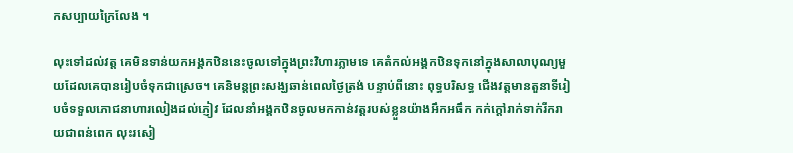កសប្បាយក្រៃលែង ។

លុះទៅដល់វត្ត គេមិនទាន់យកអង្គកឋិននេះចូលទៅក្នុងព្រះវិហារភ្លាមទេ គេតំកល់អង្គកឋិនទុកនៅក្នុងសាលាបុណ្យមួយដែលគេបានរៀបចំទុកជាស្រេច។ គេនិមន្ដព្រះសង្ឃឆាន់ពេលថ្ងៃត្រង់ បន្ទាប់ពីនោះ ពុទ្ធបរិសទ្ធ ជើងវត្ដមានតួនាទីរៀបចំទទួលភោជនាហារលៀងដល់ភ្ញៀវ ដែលនាំអង្គកឋិនចូលមកកាន់វត្ដរបស់ខ្លួនយ៉ាងអឹកអធឹក កក់ក្ដៅរាក់ទាក់រីករាយជាពន់ពេក លុះរសៀ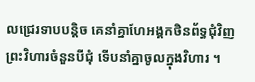លជ្រេរទាបបន្ដិច គេនាំគ្នាហែអង្គកថិនព័ទ្ធជុំវិញព្រះវិហារចំនួនបីជុំ ទើបនាំគ្នាចូលក្នុងវិហារ ។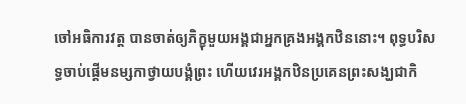ចៅអធិការវត្ដ បានចាត់ឲ្យភិក្ខុមួយអង្គជាអ្នកគ្រងអង្គកឋិននោះ។ ពុទ្ធបរិសទ្ធចាប់ផ្ដើមនម្សកាថ្វាយបង្គំព្រះ ហើយវេរអង្គកឋិនប្រគេនព្រះសង្ឃជាកិ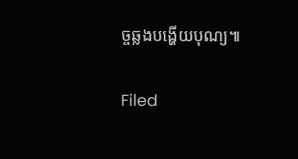ច្ចឆ្លងបង្ហើយបុណ្យ៕

Filed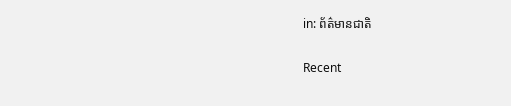in: ព័ត៌មានជាតិ

Recent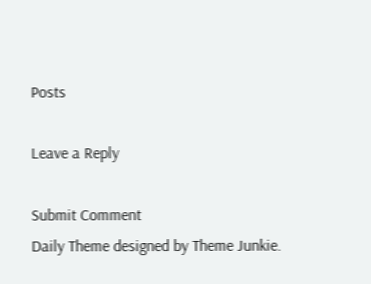Posts

Leave a Reply

Submit Comment
Daily Theme designed by Theme Junkie.